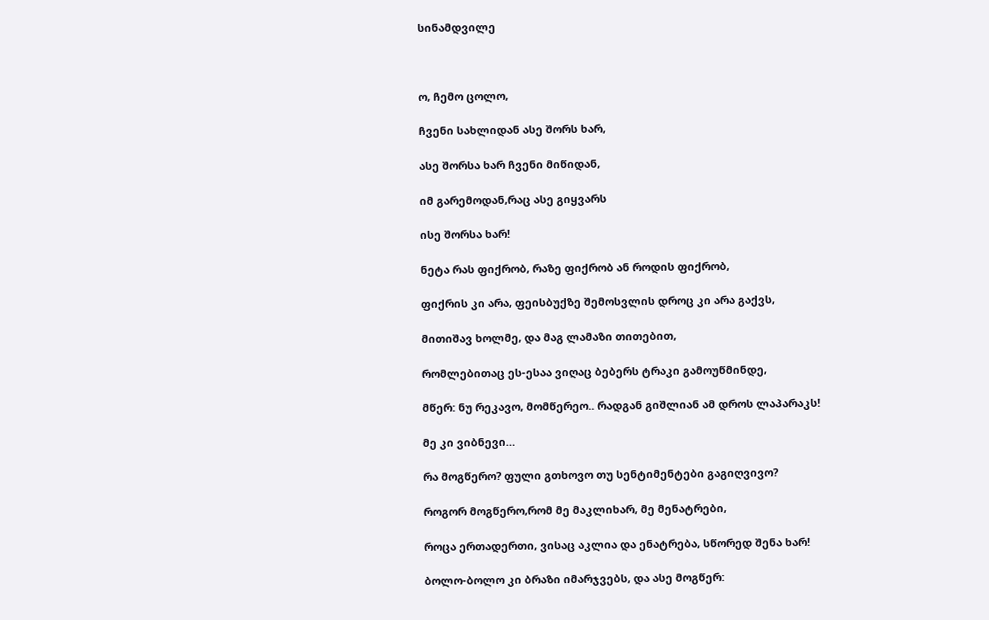სინამდვილე



ო, ჩემო ცოლო,

ჩვენი სახლიდან ასე შორს ხარ,

ასე შორსა ხარ ჩვენი მიწიდან,

იმ გარემოდან,რაც ასე გიყვარს

ისე შორსა ხარ!

ნეტა რას ფიქრობ, რაზე ფიქრობ ან როდის ფიქრობ,

ფიქრის კი არა, ფეისბუქზე შემოსვლის დროც კი არა გაქვს,

მითიშავ ხოლმე, და მაგ ლამაზი თითებით,

რომლებითაც ეს-ესაა ვიღაც ბებერს ტრაკი გამოუწმინდე,

მწერ: ნუ რეკავო, მომწერეო.. რადგან გიშლიან ამ დროს ლაპარაკს!

მე კი ვიბნევი…

რა მოგწერო? ფული გთხოვო თუ სენტიმენტები გაგიღვივო?

როგორ მოგწერო,რომ მე მაკლიხარ, მე მენატრები,

როცა ერთადერთი, ვისაც აკლია და ენატრება, სწორედ შენა ხარ!

ბოლო-ბოლო კი ბრაზი იმარჯვებს, და ასე მოგწერ: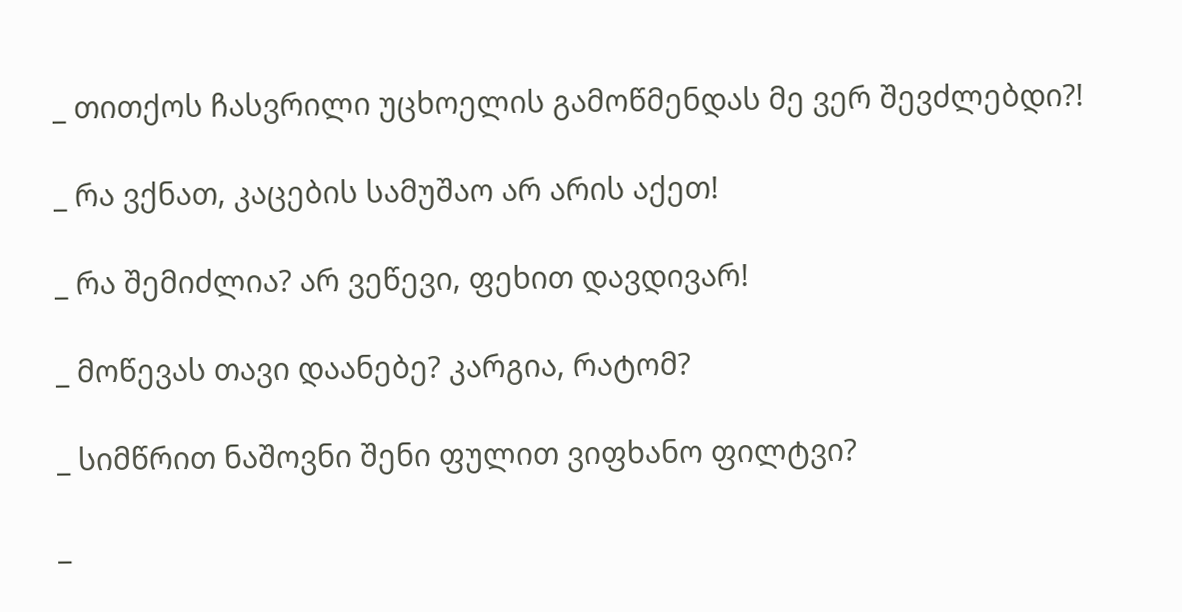_ თითქოს ჩასვრილი უცხოელის გამოწმენდას მე ვერ შევძლებდი?!

_ რა ვქნათ, კაცების სამუშაო არ არის აქეთ!

_ რა შემიძლია? არ ვეწევი, ფეხით დავდივარ!

_ მოწევას თავი დაანებე? კარგია, რატომ?

_ სიმწრით ნაშოვნი შენი ფულით ვიფხანო ფილტვი?

_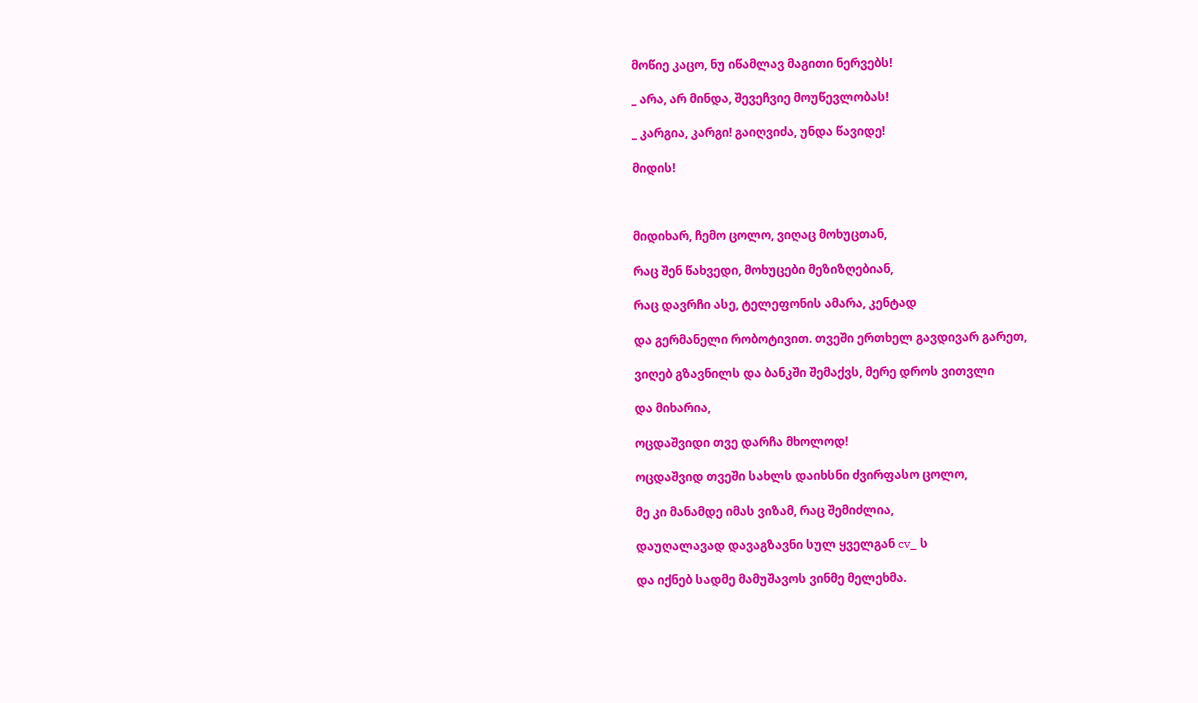მოწიე კაცო, ნუ იწამლავ მაგითი ნერვებს!

_ არა, არ მინდა, შევეჩვიე მოუწევლობას!

_ კარგია, კარგი! გაიღვიძა, უნდა წავიდე!

მიდის!



მიდიხარ, ჩემო ცოლო, ვიღაც მოხუცთან,

რაც შენ წახვედი, მოხუცები მეზიზღებიან,

რაც დავრჩი ასე, ტელეფონის ამარა, კენტად

და გერმანელი რობოტივით. თვეში ერთხელ გავდივარ გარეთ,

ვიღებ გზავნილს და ბანკში შემაქვს, მერე დროს ვითვლი

და მიხარია,

ოცდაშვიდი თვე დარჩა მხოლოდ!

ოცდაშვიდ თვეში სახლს დაიხსნი ძვირფასო ცოლო,

მე კი მანამდე იმას ვიზამ, რაც შემიძლია,

დაუღალავად დავაგზავნი სულ ყველგან cv_ ს

და იქნებ სადმე მამუშავოს ვინმე მელეხმა.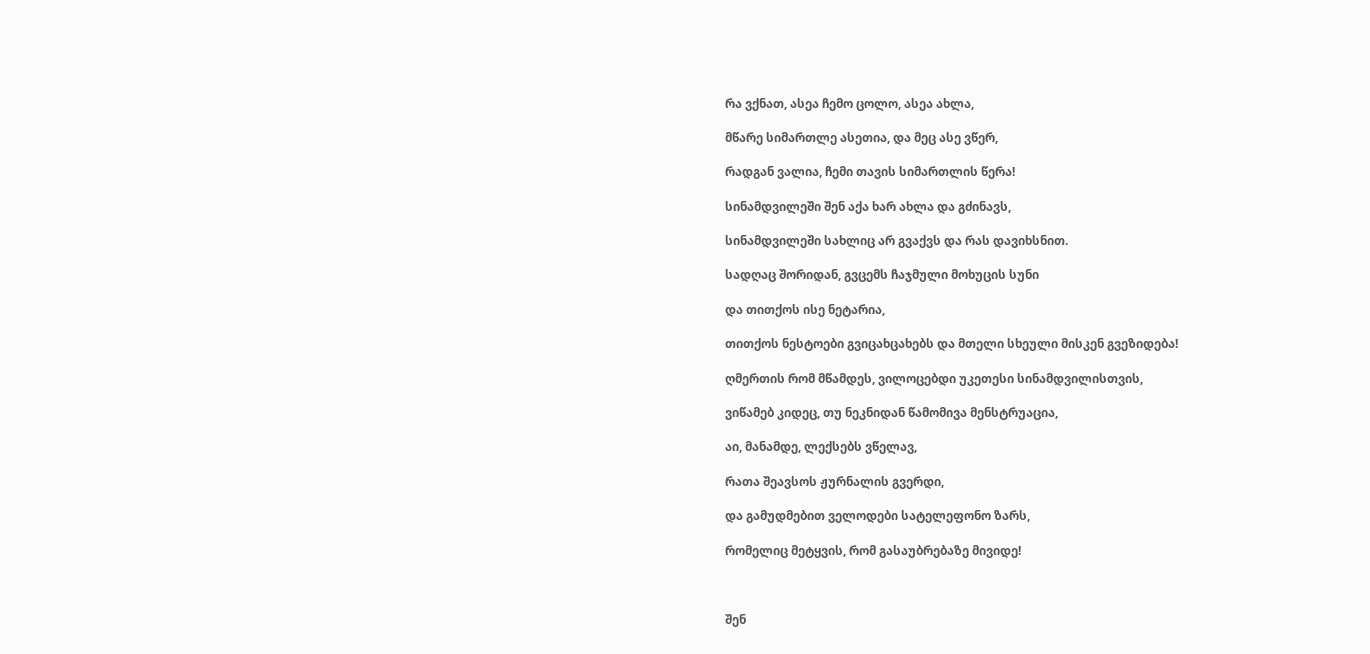რა ვქნათ, ასეა ჩემო ცოლო, ასეა ახლა,

მწარე სიმართლე ასეთია, და მეც ასე ვწერ,

რადგან ვალია, ჩემი თავის სიმართლის წერა!

სინამდვილეში შენ აქა ხარ ახლა და გძინავს,

სინამდვილეში სახლიც არ გვაქვს და რას დავიხსნით.

სადღაც შორიდან, გვცემს ჩაჯმული მოხუცის სუნი

და თითქოს ისე ნეტარია,

თითქოს ნესტოები გვიცახცახებს და მთელი სხეული მისკენ გვეზიდება!

ღმერთის რომ მწამდეს, ვილოცებდი უკეთესი სინამდვილისთვის,

ვიწამებ კიდეც, თუ ნეკნიდან წამომივა მენსტრუაცია,

აი, მანამდე, ლექსებს ვწელავ,

რათა შეავსოს ჟურნალის გვერდი,

და გამუდმებით ველოდები სატელეფონო ზარს,

რომელიც მეტყვის, რომ გასაუბრებაზე მივიდე!



შენ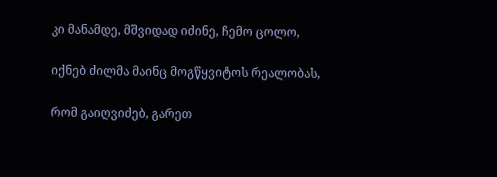კი მანამდე, მშვიდად იძინე, ჩემო ცოლო,

იქნებ ძილმა მაინც მოგწყვიტოს რეალობას,

რომ გაიღვიძებ, გარეთ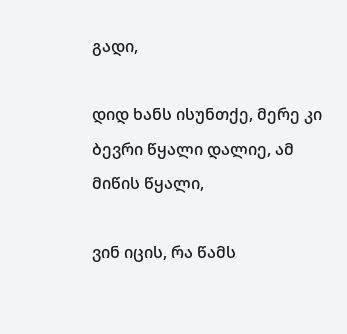გადი,

დიდ ხანს ისუნთქე, მერე კი ბევრი წყალი დალიე, ამ მიწის წყალი,

ვინ იცის, რა წამს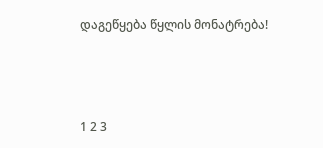დაგეწყება წყლის მონატრება!



1 2 3